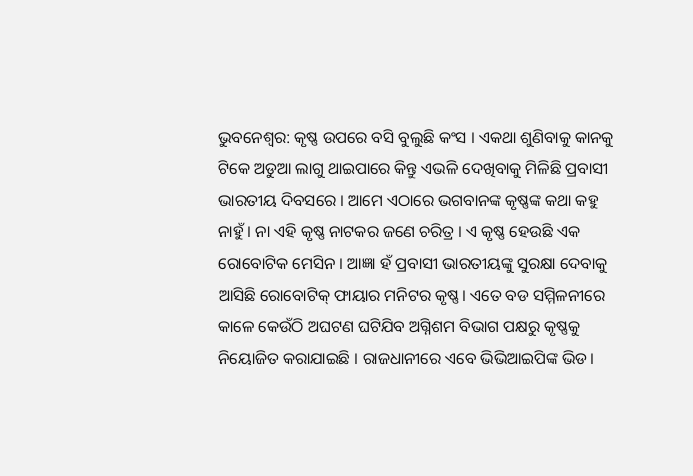ଭୁବନେଶ୍ବର: କୃଷ୍ଣ ଉପରେ ବସି ବୁଲୁଛି କଂସ । ଏକଥା ଶୁଣିବାକୁ କାନକୁ ଟିକେ ଅଡୁଆ ଲାଗୁ ଥାଇପାରେ କିନ୍ତୁ ଏଭଳି ଦେଖିବାକୁ ମିଳିଛି ପ୍ରବାସୀ ଭାରତୀୟ ଦିବସରେ । ଆମେ ଏଠାରେ ଭଗବାନଙ୍କ କୃଷ୍ଣଙ୍କ କଥା କହୁ ନାହୁଁ । ନା ଏହି କୃଷ୍ଣ ନାଟକର ଜଣେ ଚରିତ୍ର । ଏ କୃଷ୍ଣ ହେଉଛି ଏକ ରୋବୋଟିକ ମେସିନ । ଆଜ୍ଞା ହଁ ପ୍ରବାସୀ ଭାରତୀୟଙ୍କୁ ସୁରକ୍ଷା ଦେବାକୁ ଆସିଛି ରୋବୋଟିକ୍ ଫାୟାର ମନିଟର କୃଷ୍ଣ। ଏତେ ବଡ ସମ୍ମିଳନୀରେ କାଳେ କେଉଁଠି ଅଘଟଣ ଘଟିଯିବ ଅଗ୍ନିଶମ ବିଭାଗ ପକ୍ଷରୁ କୃଷ୍ଣକୁ ନିୟୋଜିତ କରାଯାଇଛି । ରାଜଧାନୀରେ ଏବେ ଭିଭିଆଇପିଙ୍କ ଭିଡ।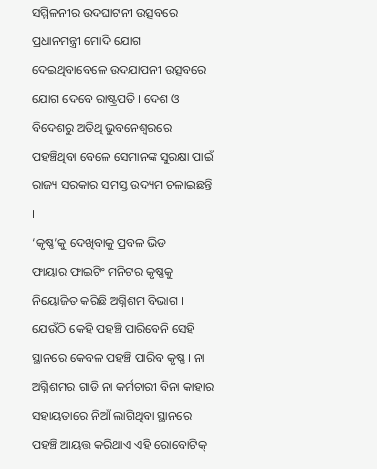ସମ୍ମିଳନୀର ଉଦଘାଟନୀ ଉତ୍ସବରେ ପ୍ରଧାନମନ୍ତ୍ରୀ ମୋଦି ଯୋଗ ଦେଇଥିବାବେଳେ ଉଦଯାପନୀ ଉତ୍ସବରେ ଯୋଗ ଦେବେ ରାଷ୍ଟ୍ରପତି । ଦେଶ ଓ ବିଦେଶରୁ ଅତିଥି ଭୁବନେଶ୍ବରରେ ପହଞ୍ଚିଥିବା ବେଳେ ସେମାନଙ୍କ ସୁରକ୍ଷା ପାଇଁ ରାଜ୍ୟ ସରକାର ସମସ୍ତ ଉଦ୍ୟମ ଚଳାଇଛନ୍ତି ।
‘କୃଷ୍ଣ’କୁ ଦେଖିବାକୁ ପ୍ରବଳ ଭିଡ
ଫାୟାର ଫାଇଟିଂ ମନିଟର କୃଷ୍ଣକୁ ନିୟୋଜିତ କରିଛି ଅଗ୍ନିଶମ ବିଭାଗ । ଯେଉଁଠି କେହି ପହଞ୍ଚି ପାରିବେନି ସେହି ସ୍ଥାନରେ କେବଳ ପହଞ୍ଚି ପାରିବ କୃଷ୍ଣ । ନା ଅଗ୍ନିଶମର ଗାଡି ନା କର୍ମଚାରୀ ବିନା କାହାର ସହାୟତାରେ ନିଆଁ ଲାଗିଥିବା ସ୍ଥାନରେ ପହଞ୍ଚି ଆୟତ୍ତ କରିଥାଏ ଏହି ରୋବୋଟିକ୍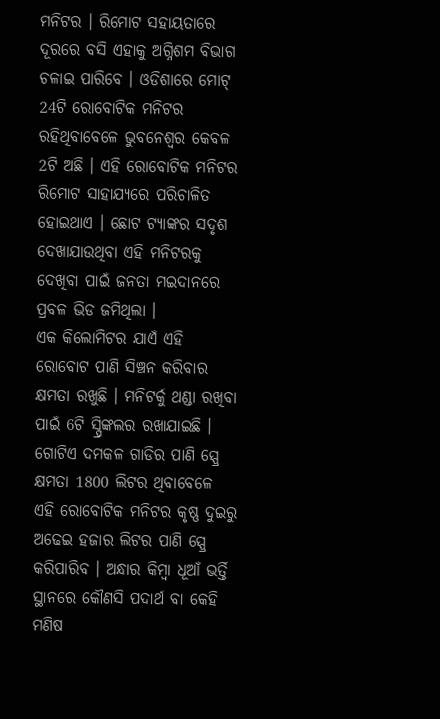ମନିଟର । ରିମୋଟ ସହାୟତାରେ ଦୂରରେ ବସି ଏହାକୁ ଅଗ୍ନିଶମ ବିଭାଗ ଚଳାଇ ପାରିବେ । ଓଡିଶାରେ ମୋଟ୍ 24ଟି ରୋବୋଟିକ ମନିଟର ରହିଥିବାବେଳେ ଭୁବନେଶ୍ବର କେବଳ 2ଟି ଅଛି । ଏହି ରୋବୋଟିକ ମନିଟର ରିମୋଟ ସାହାଯ୍ୟରେ ପରିଚାଳିତ ହୋଇଥାଏ । ଛୋଟ ଟ୍ୟାଙ୍କର ସଦୃଶ ଦେଖାଯାଉଥିବା ଏହି ମନିଟରକୁ ଦେଖିବା ପାଇଁ ଜନତା ମଇଦାନରେ ପ୍ରବଳ ଭିଡ ଜମିଥିଲା ।
ଏକ କିଲୋମିଟର ଯାଏଁ ଏହି ରୋବୋଟ ପାଣି ସିଞ୍ଚନ କରିବାର କ୍ଷମତା ରଖୁଛି । ମନିଟର୍କୁ ଥଣ୍ଡା ରଖିବା ପାଇଁ 6ଟି ସ୍ପ୍ରିଙ୍କଲର ରଖାଯାଇଛି । ଗୋଟିଏ ଦମକଳ ଗାଡିର ପାଣି ସ୍ପ୍ରେ କ୍ଷମତା 1800 ଲିଟର ଥିବାବେଳେ ଏହି ରୋବୋଟିକ ମନିଟର କୃଷ୍ଣ ଦୁଇରୁ ଅଢେଇ ହଜାର ଲିଟର ପାଣି ସ୍ପ୍ରେ କରିପାରିବ । ଅନ୍ଧାର କିମ୍ବା ଧୂଆଁ ଭର୍ତ୍ତି ସ୍ଥାନରେ କୌଣସି ପଦାର୍ଥ ବା କେହି ମଣିଷ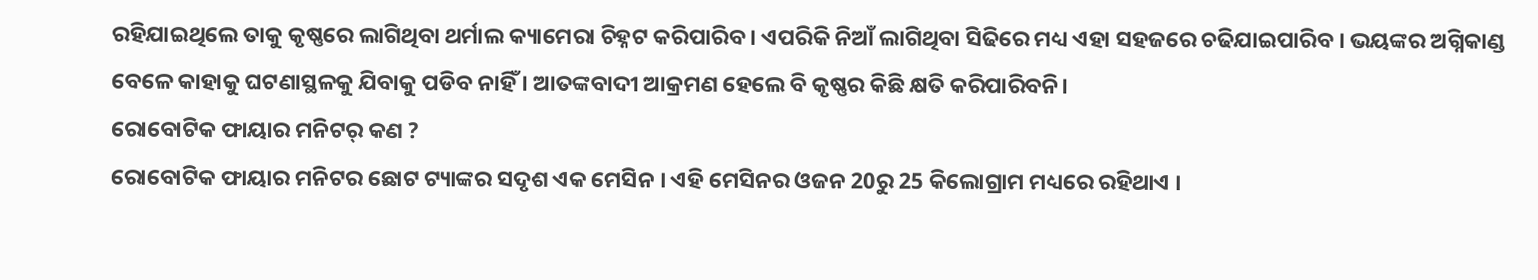ରହିଯାଇଥିଲେ ତାକୁ କୃଷ୍ଣରେ ଲାଗିଥିବା ଥର୍ମାଲ କ୍ୟାମେରା ଚିହ୍ନଟ କରିପାରିବ । ଏପରିକି ନିଆଁ ଲାଗିଥିବା ସିଢିରେ ମଧ୍ୟ ଏହା ସହଜରେ ଚଢିଯାଇପାରିବ । ଭୟଙ୍କର ଅଗ୍ନିକାଣ୍ଡ ବେଳେ କାହାକୁ ଘଟଣାସ୍ଥଳକୁ ଯିବାକୁ ପଡିବ ନାହିଁ । ଆତଙ୍କବାଦୀ ଆକ୍ରମଣ ହେଲେ ବି କୃଷ୍ଣର କିଛି କ୍ଷତି କରିପାରିବନି।
ରୋବୋଟିକ ଫାୟାର ମନିଟର୍ କଣ ?
ରୋବୋଟିକ ଫାୟାର ମନିଟର ଛୋଟ ଟ୍ୟାଙ୍କର ସଦୃଶ ଏକ ମେସିନ । ଏହି ମେସିନର ଓଜନ 20ରୁ 25 କିଲୋଗ୍ରାମ ମଧ୍ୟରେ ରହିଥାଏ ।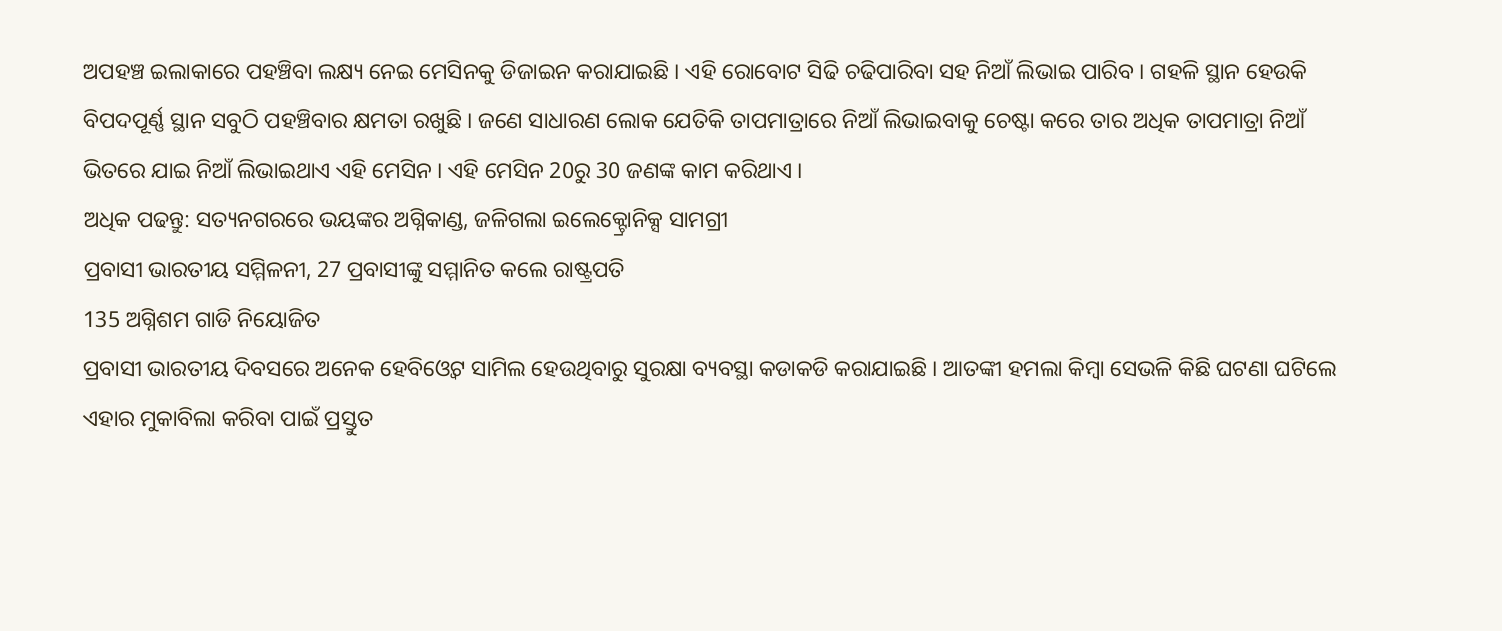ଅପହଞ୍ଚ ଇଲାକାରେ ପହଞ୍ଚିବା ଲକ୍ଷ୍ୟ ନେଇ ମେସିନକୁ ଡିଜାଇନ କରାଯାଇଛି । ଏହି ରୋବୋଟ ସିଢି ଚଢିପାରିବା ସହ ନିଆଁ ଲିଭାଇ ପାରିବ । ଗହଳି ସ୍ଥାନ ହେଉକି ବିପଦପୂର୍ଣ୍ଣ ସ୍ଥାନ ସବୁଠି ପହଞ୍ଚିବାର କ୍ଷମତା ରଖୁଛି । ଜଣେ ସାଧାରଣ ଲୋକ ଯେତିକି ତାପମାତ୍ରାରେ ନିଆଁ ଲିଭାଇବାକୁ ଚେଷ୍ଟା କରେ ତାର ଅଧିକ ତାପମାତ୍ରା ନିଆଁ ଭିତରେ ଯାଇ ନିଆଁ ଲିଭାଇଥାଏ ଏହି ମେସିନ । ଏହି ମେସିନ 20ରୁ 30 ଜଣଙ୍କ କାମ କରିଥାଏ ।
ଅଧିକ ପଢନ୍ତୁ: ସତ୍ୟନଗରରେ ଭୟଙ୍କର ଅଗ୍ନିକାଣ୍ଡ, ଜଳିଗଲା ଇଲେକ୍ଟ୍ରୋନିକ୍ସ ସାମଗ୍ରୀ
ପ୍ରବାସୀ ଭାରତୀୟ ସମ୍ମିଳନୀ, 27 ପ୍ରବାସୀଙ୍କୁ ସମ୍ମାନିତ କଲେ ରାଷ୍ଟ୍ରପତି
135 ଅଗ୍ନିଶମ ଗାଡି ନିୟୋଜିତ
ପ୍ରବାସୀ ଭାରତୀୟ ଦିବସରେ ଅନେକ ହେବିଓ୍ବେଟ ସାମିଲ ହେଉଥିବାରୁ ସୁରକ୍ଷା ବ୍ୟବସ୍ଥା କଡାକଡି କରାଯାଇଛି । ଆତଙ୍କୀ ହମଲା କିମ୍ବା ସେଭଳି କିଛି ଘଟଣା ଘଟିଲେ ଏହାର ମୁକାବିଲା କରିବା ପାଇଁ ପ୍ରସ୍ତୁତ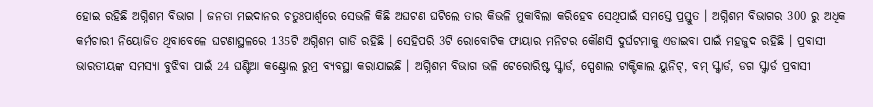ହୋଇ ରହିଛି ଅଗ୍ନିଶମ ବିଭାଗ । ଜନତା ମଇଦାନର ଚତୁଃପାର୍ଶ୍ୱରେ ସେଭଳି କିଛି ଅଘଟଣ ଘଟିଲେ ତାର କିଭଳି ମୁକାବିଲା କରିହେବ ସେଥିପାଇଁ ସମସ୍ତେ ପ୍ରସ୍ତୁତ । ଅଗ୍ନିଶମ ବିଭାଗର 300 ରୁ ଅଧିକ କର୍ମଚାରୀ ନିୟୋଜିତ ଥିବାବେଳେ ଘଟଣାସ୍ଥଳରେ 135ଟି ଅଗ୍ନିଶମ ଗାଡି ରହିଛି । ସେହିପରି 3ଟି ରୋବୋଟିକ ଫାୟାର ମନିଟର କୌଣସି ଦୁର୍ଘଟମାକୁ ଏଡାଇବା ପାଇଁ ମହଜୁଦ ରହିଛି । ପ୍ରବାସୀ ଭାରତୀୟଙ୍କ ସମସ୍ୟା ବୁଝିବା ପାଇଁ 24 ଘଣ୍ଟିଆ କଣ୍ଟ୍ରୋଲ ରୁମ୍ର ବ୍ୟବସ୍ଥା କରାଯାଇଛି । ଅଗ୍ନିଶମ ବିଭାଗ ଭଳି ଟେରୋରିଷ୍ଟ ସ୍କ୍ୱାର୍ଡ, ସ୍ପେଶାଲ ଟାକ୍ଟିକାଲ ୟୁନିଟ୍, ବମ୍ ସ୍କ୍ୱାର୍ଡ, ଡଗ ସ୍କ୍ୱାର୍ଡ ପ୍ରବାସୀ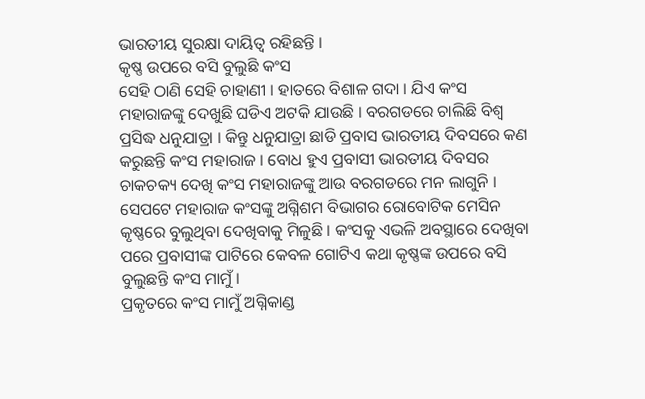ଭାରତୀୟ ସୁରକ୍ଷା ଦାୟିତ୍ବ ରହିଛନ୍ତି ।
କୃଷ୍ଣ ଉପରେ ବସି ବୁଲୁଛି କଂସ
ସେହି ଠାଣି ସେହି ଚାହାଣୀ । ହାତରେ ବିଶାଳ ଗଦା । ଯିଏ କଂସ ମହାରାଜଙ୍କୁ ଦେଖୁଛି ଘଡିଏ ଅଟକି ଯାଉଛି । ବରଗଡରେ ଚାଲିଛି ବିଶ୍ବ ପ୍ରସିଦ୍ଧ ଧନୁଯାତ୍ରା । କିନ୍ତୁ ଧନୁଯାତ୍ରା ଛାଡି ପ୍ରବାସ ଭାରତୀୟ ଦିବସରେ କଣ କରୁଛନ୍ତି କଂସ ମହାରାଜ । ବୋଧ ହୁଏ ପ୍ରବାସୀ ଭାରତୀୟ ଦିବସର ଚାକଚକ୍ୟ ଦେଖି କଂସ ମହାରାଜଙ୍କୁ ଆଉ ବରଗଡରେ ମନ ଲାଗୁନି । ସେପଟେ ମହାରାଜ କଂସଙ୍କୁ ଅଗ୍ନିଶମ ବିଭାଗର ରୋବୋଟିକ ମେସିନ କୃଷ୍ଣରେ ବୁଲୁଥିବା ଦେଖିବାକୁ ମିଳୁଛି । କଂସକୁ ଏଭଳି ଅବସ୍ଥାରେ ଦେଖିବା ପରେ ପ୍ରବାସୀଙ୍କ ପାଟିରେ କେବଳ ଗୋଟିଏ କଥା କୃଷ୍ଣଙ୍କ ଉପରେ ବସି ବୁଲୁଛନ୍ତି କଂସ ମାମୁଁ।
ପ୍ରକୃତରେ କଂସ ମାମୁଁ ଅଗ୍ନିକାଣ୍ଡ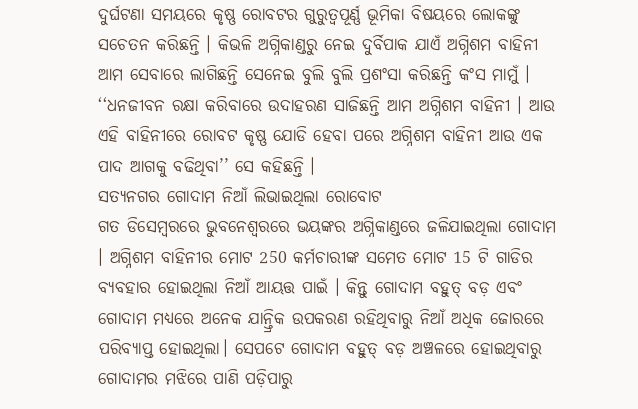ଦୁର୍ଘଟଣା ସମୟରେ କୃଷ୍ଣ ରୋବଟର ଗୁରୁତ୍ବପୂର୍ଣ୍ଣ ଭୂମିକା ବିଷୟରେ ଲୋକଙ୍କୁ ସଚେତନ କରିଛନ୍ତି । କିଭଳି ଅଗ୍ନିକାଣ୍ଡରୁ ନେଇ ଦୁର୍ବିପାକ ଯାଏଁ ଅଗ୍ନିଶମ ବାହିନୀ ଆମ ସେବାରେ ଲାଗିଛନ୍ତି ସେନେଇ ବୁଲି ବୁଲି ପ୍ରଶଂସା କରିଛନ୍ତି କଂସ ମାମୁଁ । ‘‘ଧନଜୀବନ ରକ୍ଷା କରିବାରେ ଉଦାହରଣ ସାଜିଛନ୍ତି ଆମ ଅଗ୍ନିଶମ ବାହିନୀ । ଆଉ ଏହି ବାହିନୀରେ ରୋବଟ କୃଷ୍ଣ ଯୋଡି ହେବା ପରେ ଅଗ୍ନିଶମ ବାହିନୀ ଆଉ ଏକ ପାଦ ଆଗକୁ ବଢିଥିବା’’ ସେ କହିଛନ୍ତି ।
ସତ୍ୟନଗର ଗୋଦାମ ନିଆଁ ଲିଭାଇଥିଲା ରୋବୋଟ
ଗତ ଡିସେମ୍ବରରେ ଭୁବନେଶ୍ୱରରେ ଭୟଙ୍କର ଅଗ୍ନିକାଣ୍ଡରେ ଜଳିଯାଇଥିଲା ଗୋଦାମ । ଅଗ୍ନିଶମ ବାହିନୀର ମୋଟ 250 କର୍ମଚାରୀଙ୍କ ସମେତ ମୋଟ 15 ଟି ଗାଡିର ବ୍ୟବହାର ହୋଇଥିଲା ନିଆଁ ଆୟତ୍ତ ପାଇଁ । କିନ୍ତୁ ଗୋଦାମ ବହୁତ୍ ବଡ଼ ଏବଂ ଗୋଦାମ ମଧ୍ୟରେ ଅନେକ ଯାନ୍ତ୍ରିକ ଉପକରଣ ରହିଥିବାରୁ ନିଆଁ ଅଧିକ ଜୋରରେ ପରିବ୍ୟାପ୍ତ ହୋଇଥିଲା। ସେପଟେ ଗୋଦାମ ବହୁତ୍ ବଡ଼ ଅଞ୍ଚଳରେ ହୋଇଥିବାରୁ ଗୋଦାମର ମଝିରେ ପାଣି ପଡ଼ିପାରୁ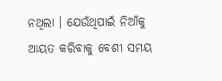ନଥିଲା । ଯେଉଁଥିପାଇଁ ନିଆଁକୁ ଆୟତ କରିବାକୁ ବେଶୀ ସମୟ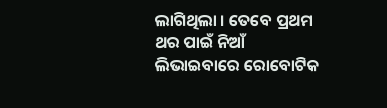ଲାଗିଥିଲା । ତେବେ ପ୍ରଥମ ଥର ପାଇଁ ନିଆଁ ଲିଭାଇବାରେ ରୋବୋଟିକ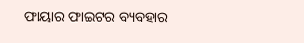ଫାୟାର ଫାଇଟର ବ୍ୟବହାର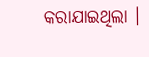କରାଯାଇଥିଲା ।